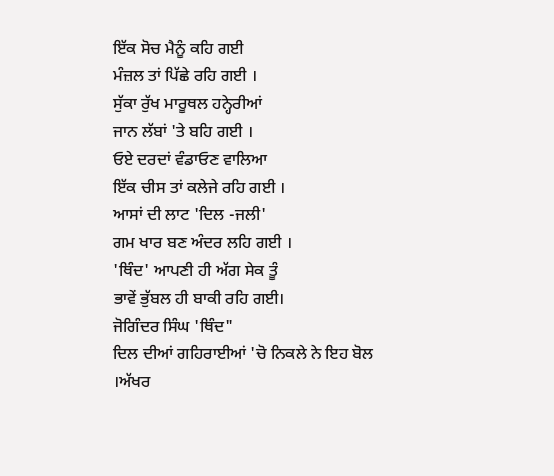ਇੱਕ ਸੋਚ ਮੈਨੂੰ ਕਹਿ ਗਈ
ਮੰਜ਼ਲ ਤਾਂ ਪਿੱਛੇ ਰਹਿ ਗਈ ।
ਸੁੱਕਾ ਰੁੱਖ ਮਾਰੂਥਲ ਹਨ੍ਹੇਰੀਆਂ
ਜਾਨ ਲੱਬਾਂ 'ਤੇ ਬਹਿ ਗਈ ।
ਓਏ ਦਰਦਾਂ ਵੰਡਾਓਣ ਵਾਲਿਆ
ਇੱਕ ਚੀਸ ਤਾਂ ਕਲੇਜੇ ਰਹਿ ਗਈ ।
ਆਸਾਂ ਦੀ ਲਾਟ 'ਦਿਲ -ਜਲੀ'
ਗਮ ਖਾਰ ਬਣ ਅੰਦਰ ਲਹਿ ਗਈ ।
'ਥਿੰਦ' ਆਪਣੀ ਹੀ ਅੱਗ ਸੇਕ ਤੂੰ
ਭਾਵੇਂ ਭੁੱਬਲ ਹੀ ਬਾਕੀ ਰਹਿ ਗਈ।
ਜੋਗਿੰਦਰ ਸਿੰਘ 'ਥਿੰਦ"
ਦਿਲ ਦੀਆਂ ਗਹਿਰਾਈਆਂ 'ਚੋ ਨਿਕਲੇ ਨੇ ਇਹ ਬੋਲ ।ਅੱਖਰ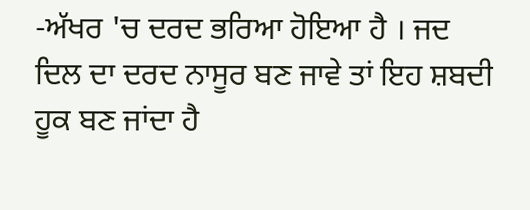-ਅੱਖਰ 'ਚ ਦਰਦ ਭਰਿਆ ਹੋਇਆ ਹੈ । ਜਦ ਦਿਲ ਦਾ ਦਰਦ ਨਾਸੂਰ ਬਣ ਜਾਵੇ ਤਾਂ ਇਹ ਸ਼ਬਦੀ ਹੂਕ ਬਣ ਜਾਂਦਾ ਹੈ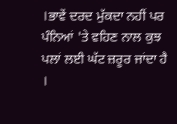।ਭਾਵੇਂ ਦਰਦ ਮੁੱਕਦਾ ਨਹੀਂ ਪਰ ਪੰਨਿਆਂ 'ਤੇ ਵਹਿਣ ਨਾਲ ਕੁਝ ਪਲਾਂ ਲਈ ਘੱਟ ਜ਼ਰੂਰ ਜਾਂਦਾ ਹੈ ।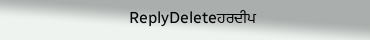ReplyDeleteਹਰਦੀਪ